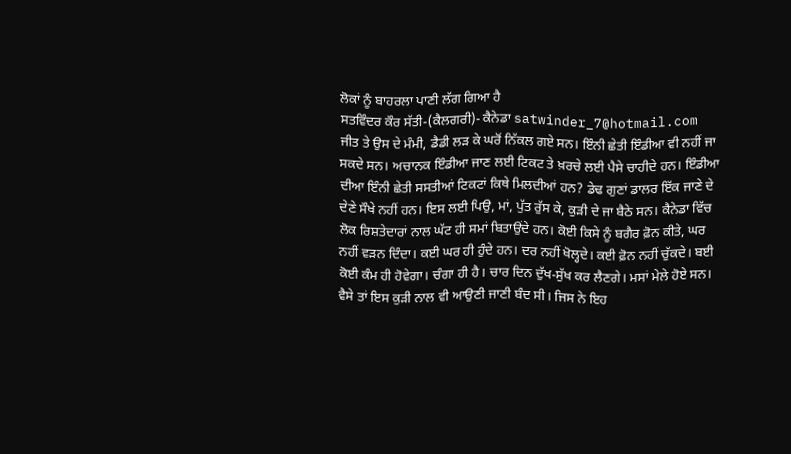ਲੋਕਾਂ ਨੂੰ ਬਾਹਰਲਾ ਪਾਣੀ ਲੱਗ ਗਿਆ ਹੈ
ਸਤਵਿੰਦਰ ਕੌਰ ਸੱਤੀ-(ਕੈਲਗਰੀ)- ਕੈਨੇਡਾ satwinder_7@hotmail.com
ਜੀਤ ਤੇ ਉਸ ਦੇ ਮੰਮੀ, ਡੈਡੀ ਲੜ ਕੇ ਘਰੋਂ ਨਿੱਕਲ ਗਏ ਸਨ। ਇੰਨੀ ਛੇਤੀ ਇੰਡੀਆ ਵੀ ਨਹੀਂ ਜਾ ਸਕਦੇ ਸਨ। ਅਚਾਨਕ ਇੰਡੀਆ ਜਾਣ ਲਈ ਟਿਕਟ ਤੇ ਖ਼ਰਚੇ ਲਈ ਪੈਸੇ ਚਾਹੀਦੇ ਹਨ। ਇੰਡੀਆ ਦੀਆ ਇੰਨੀ ਛੇਤੀ ਸਸਤੀਆਂ ਟਿਕਟਾਂ ਕਿਥੇ ਮਿਲਦੀਆਂ ਹਨ? ਡੇਢ ਗੁਣਾਂ ਡਾਲਰ ਇੱਕ ਜਾਣੇ ਦੇ ਦੇਣੇ ਸੌਖੇ ਨਹੀਂ ਹਨ। ਇਸ ਲਈ ਪਿਉ, ਮਾਂ, ਪੁੱਤ ਰੁੱਸ ਕੇ, ਕੁੜੀ ਦੇ ਜਾ ਬੈਠੇ ਸਨ। ਕੈਨੇਡਾ ਵਿੱਚ ਲੋਕ ਰਿਸ਼ਤੇਦਾਰਾਂ ਨਾਲ ਘੱਟ ਹੀ ਸਮਾਂ ਬਿਤਾਉਂਦੇ ਹਨ। ਕੋਈ ਕਿਸੇ ਨੂੰ ਬਗੈਰ ਫ਼ੋਨ ਕੀਤੇ, ਘਰ ਨਹੀਂ ਵੜਨ ਦਿੰਦਾ। ਕਈ ਘਰ ਹੀ ਹੁੰਦੇ ਹਨ। ਦਰ ਨਹੀਂ ਖੋਲ੍ਹਦੇ। ਕਈ ਫ਼ੋਨ ਨਹੀਂ ਚੁੱਕਦੇ। ਬਈ ਕੋਈ ਕੰਮ ਹੀ ਹੋਵੇਗਾ। ਚੰਗਾ ਹੀ ਹੈ। ਚਾਰ ਦਿਨ ਦੁੱਖ-ਸੁੱਖ ਕਰ ਲੈਣਗੇ। ਮਸਾਂ ਮੇਲੇ ਹੋਏ ਸਨ। ਵੈਸੇ ਤਾਂ ਇਸ ਕੁੜੀ ਨਾਲ ਵੀ ਆਉਣੀ ਜਾਣੀ ਬੰਦ ਸੀ। ਜਿਸ ਨੇ ਇਹ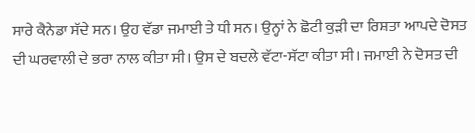ਸਾਰੇ ਕੈਨੇਡਾ ਸੱਦੇ ਸਨ। ਉਹ ਵੱਡਾ ਜਮਾਈ ਤੇ ਧੀ ਸਨ। ਉਨ੍ਹਾਂ ਨੇ ਛੋਟੀ ਕੁੜੀ ਦਾ ਰਿਸ਼ਤਾ ਆਪਦੇ ਦੋਸਤ ਦੀ ਘਰਵਾਲੀ ਦੇ ਭਰਾ ਨਾਲ ਕੀਤਾ ਸੀ। ਉਸ ਦੇ ਬਦਲੇ ਵੱਟਾ-ਸੱਟਾ ਕੀਤਾ ਸੀ। ਜਮਾਈ ਨੇ ਦੋਸਤ ਦੀ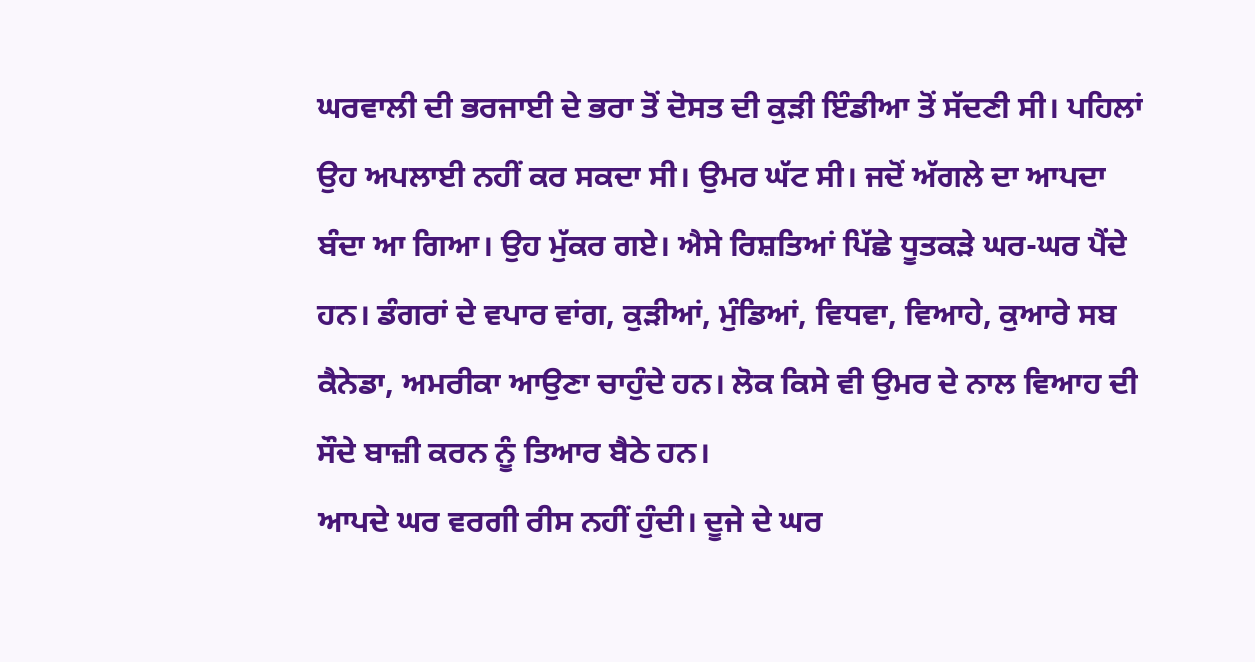ਘਰਵਾਲੀ ਦੀ ਭਰਜਾਈ ਦੇ ਭਰਾ ਤੋਂ ਦੋਸਤ ਦੀ ਕੁੜੀ ਇੰਡੀਆ ਤੋਂ ਸੱਦਣੀ ਸੀ। ਪਹਿਲਾਂ ਉਹ ਅਪਲਾਈ ਨਹੀਂ ਕਰ ਸਕਦਾ ਸੀ। ਉਮਰ ਘੱਟ ਸੀ। ਜਦੋਂ ਅੱਗਲੇ ਦਾ ਆਪਦਾ ਬੰਦਾ ਆ ਗਿਆ। ਉਹ ਮੁੱਕਰ ਗਏ। ਐਸੇ ਰਿਸ਼ਤਿਆਂ ਪਿੱਛੇ ਧੂਤਕੜੇ ਘਰ-ਘਰ ਪੈਂਦੇ ਹਨ। ਡੰਗਰਾਂ ਦੇ ਵਪਾਰ ਵਾਂਗ, ਕੁੜੀਆਂ, ਮੁੰਡਿਆਂ, ਵਿਧਵਾ, ਵਿਆਹੇ, ਕੁਆਰੇ ਸਬ ਕੈਨੇਡਾ, ਅਮਰੀਕਾ ਆਉਣਾ ਚਾਹੁੰਦੇ ਹਨ। ਲੋਕ ਕਿਸੇ ਵੀ ਉਮਰ ਦੇ ਨਾਲ ਵਿਆਹ ਦੀ ਸੌਦੇ ਬਾਜ਼ੀ ਕਰਨ ਨੂੰ ਤਿਆਰ ਬੈਠੇ ਹਨ।
ਆਪਦੇ ਘਰ ਵਰਗੀ ਰੀਸ ਨਹੀਂ ਹੁੰਦੀ। ਦੂਜੇ ਦੇ ਘਰ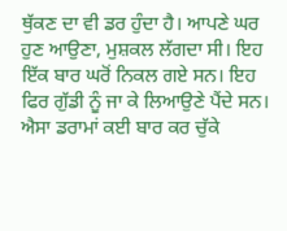ਥੁੱਕਣ ਦਾ ਵੀ ਡਰ ਹੁੰਦਾ ਹੈ। ਆਪਣੇ ਘਰ ਹੁਣ ਆਉਣਾ, ਮੁਸ਼ਕਲ ਲੱਗਦਾ ਸੀ। ਇਹ ਇੱਕ ਬਾਰ ਘਰੋਂ ਨਿਕਲ ਗਏ ਸਨ। ਇਹ ਫਿਰ ਗੁੱਡੀ ਨੂੰ ਜਾ ਕੇ ਲਿਆਉਣੇ ਪੈਂਦੇ ਸਨ। ਐਸਾ ਡਰਾਮਾਂ ਕਈ ਬਾਰ ਕਰ ਚੁੱਕੇ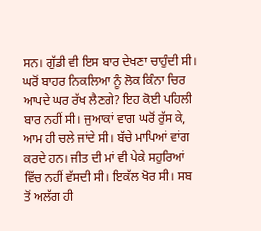ਸਨ। ਗੁੱਡੀ ਵੀ ਇਸ ਬਾਰ ਦੇਖਣਾ ਚਾਹੁੰਦੀ ਸੀ। ਘਰੋਂ ਬਾਹਰ ਨਿਕਲਿਆ ਨੂੰ ਲੋਕ ਕਿੰਨਾ ਚਿਰ ਆਪਦੇ ਘਰ ਰੱਖ ਲੈਣਗੇ? ਇਹ ਕੋਈ ਪਹਿਲੀ ਬਾਰ ਨਹੀਂ ਸੀ। ਜੁਆਕਾਂ ਵਾਗ ਘਰੋਂ ਰੁੱਸ ਕੇ, ਆਮ ਹੀ ਚਲੇ ਜਾਂਦੇ ਸੀ। ਬੱਚੇ ਮਾਪਿਆਂ ਵਾਂਗ ਕਰਦੇ ਹਨ। ਜੀਤ ਦੀ ਮਾਂ ਵੀ ਪੇਕੇ ਸਹੁਰਿਆਂ ਵਿੱਚ ਨਹੀਂ ਵੱਸਦੀ ਸੀ। ਇਕੱਲ ਖੋਰ ਸੀ। ਸਬ ਤੋਂ ਅਲੱਗ ਹੀ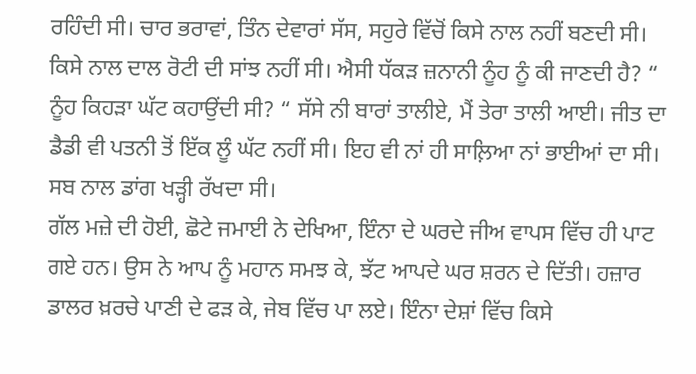ਰਹਿੰਦੀ ਸੀ। ਚਾਰ ਭਰਾਵਾਂ, ਤਿੰਨ ਦੇਵਾਰਾਂ ਸੱਸ, ਸਹੁਰੇ ਵਿੱਚੋਂ ਕਿਸੇ ਨਾਲ ਨਹੀਂ ਬਣਦੀ ਸੀ। ਕਿਸੇ ਨਾਲ ਦਾਲ ਰੋਟੀ ਦੀ ਸਾਂਝ ਨਹੀਂ ਸੀ। ਐਸੀ ਧੱਕੜ ਜ਼ਨਾਨੀ ਨੂੰਹ ਨੂੰ ਕੀ ਜਾਣਦੀ ਹੈ? “  ਨੂੰਹ ਕਿਹੜਾ ਘੱਟ ਕਹਾਉਂਦੀ ਸੀ? “ ਸੱਸੇ ਨੀ ਬਾਰਾਂ ਤਾਲੀਏ, ਮੈਂ ਤੇਰਾ ਤਾਲੀ ਆਈ। ਜੀਤ ਦਾ ਡੈਡੀ ਵੀ ਪਤਨੀ ਤੋਂ ਇੱਕ ਲੂੰ ਘੱਟ ਨਹੀਂ ਸੀ। ਇਹ ਵੀ ਨਾਂ ਹੀ ਸਾਲ਼ਿਆ ਨਾਂ ਭਾਈਆਂ ਦਾ ਸੀ। ਸਬ ਨਾਲ ਡਾਂਗ ਖੜ੍ਹੀ ਰੱਖਦਾ ਸੀ।
ਗੱਲ ਮਜ਼ੇ ਦੀ ਹੋਈ, ਛੋਟੇ ਜਮਾਈ ਨੇ ਦੇਖਿਆ, ਇੰਨਾ ਦੇ ਘਰਦੇ ਜੀਅ ਵਾਪਸ ਵਿੱਚ ਹੀ ਪਾਟ ਗਏ ਹਨ। ਉਸ ਨੇ ਆਪ ਨੂੰ ਮਹਾਨ ਸਮਝ ਕੇ, ਝੱਟ ਆਪਦੇ ਘਰ ਸ਼ਰਨ ਦੇ ਦਿੱਤੀ। ਹਜ਼ਾਰ ਡਾਲਰ ਖ਼ਰਚੇ ਪਾਣੀ ਦੇ ਫੜ ਕੇ, ਜੇਬ ਵਿੱਚ ਪਾ ਲਏ। ਇੰਨਾ ਦੇਸ਼ਾਂ ਵਿੱਚ ਕਿਸੇ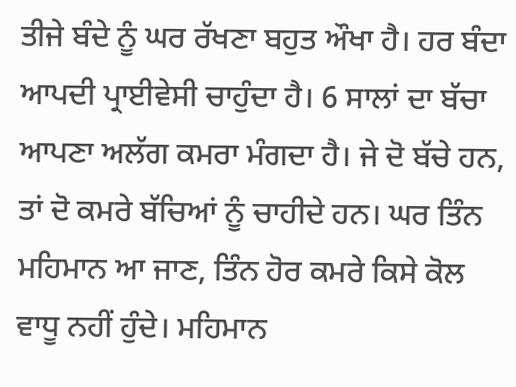ਤੀਜੇ ਬੰਦੇ ਨੂੰ ਘਰ ਰੱਖਣਾ ਬਹੁਤ ਔਖਾ ਹੈ। ਹਰ ਬੰਦਾ ਆਪਦੀ ਪ੍ਰਾਈਵੇਸੀ ਚਾਹੁੰਦਾ ਹੈ। 6 ਸਾਲਾਂ ਦਾ ਬੱਚਾ ਆਪਣਾ ਅਲੱਗ ਕਮਰਾ ਮੰਗਦਾ ਹੈ। ਜੇ ਦੋ ਬੱਚੇ ਹਨ, ਤਾਂ ਦੋ ਕਮਰੇ ਬੱਚਿਆਂ ਨੂੰ ਚਾਹੀਦੇ ਹਨ। ਘਰ ਤਿੰਨ ਮਹਿਮਾਨ ਆ ਜਾਣ, ਤਿੰਨ ਹੋਰ ਕਮਰੇ ਕਿਸੇ ਕੋਲ ਵਾਧੂ ਨਹੀਂ ਹੁੰਦੇ। ਮਹਿਮਾਨ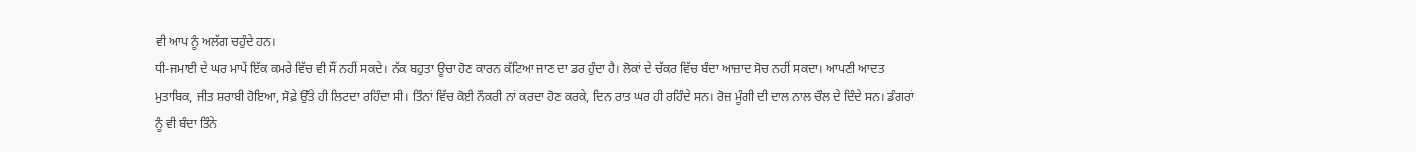ਵੀ ਆਪ ਨੂੰ ਅਲੱਗ ਚਹੁੰਦੇ ਹਨ।
ਧੀ-ਜਮਾਈ ਦੇ ਘਰ ਮਾਪੇਂ ਇੱਕ ਕਮਰੇ ਵਿੱਚ ਵੀ ਸੌਂ ਨਹੀਂ ਸਕਦੇ। ਨੱਕ ਬਹੁਤਾ ਊਚਾ ਹੋਣ ਕਾਰਨ ਕੱਟਿਆ ਜਾਣ ਦਾ ਡਰ ਹੁੰਦਾ ਹੈ। ਲੋਕਾਂ ਦੇ ਚੱਕਰ ਵਿੱਚ ਬੰਦਾ ਆਜ਼ਾਦ ਸੋਚ ਨਹੀਂ ਸਕਦਾ। ਆਪਣੀ ਆਦਤ ਮੁਤਾਬਿਕ, ਜੀਤ ਸ਼ਰਾਬੀ ਹੋਇਆ, ਸੋਫ਼ੇ ਉੱਤੇ ਹੀ ਲਿਟਦਾ ਰਹਿੰਦਾ ਸੀ। ਤਿੰਨਾਂ ਵਿੱਚ ਕੋਈ ਨੌਕਰੀ ਨਾਂ ਕਰਦਾ ਹੋਣ ਕਰਕੇ, ਦਿਨ ਰਾਤ ਘਰ ਹੀ ਰਹਿੰਦੇ ਸਨ। ਰੋਜ਼ ਮੂੰਗੀ ਦੀ ਦਾਲ ਨਾਲ ਚੌਲ ਦੇ ਦਿੰਦੇ ਸਨ। ਡੰਗਰਾਂ ਨੂੰ ਵੀ ਬੰਦਾ ਤਿੰਨੇ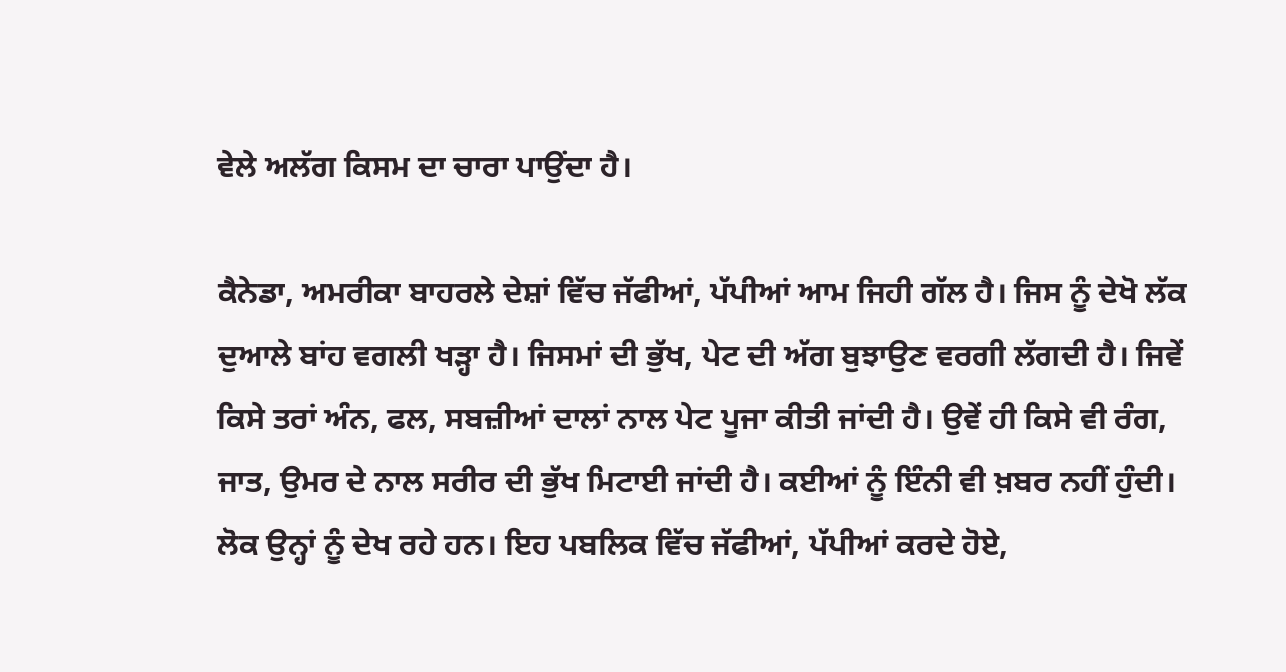ਵੇਲੇ ਅਲੱਗ ਕਿਸਮ ਦਾ ਚਾਰਾ ਪਾਉਂਦਾ ਹੈ।

ਕੈਨੇਡਾ, ਅਮਰੀਕਾ ਬਾਹਰਲੇ ਦੇਸ਼ਾਂ ਵਿੱਚ ਜੱਫੀਆਂ, ਪੱਪੀਆਂ ਆਮ ਜਿਹੀ ਗੱਲ ਹੈ। ਜਿਸ ਨੂੰ ਦੇਖੋ ਲੱਕ ਦੁਆਲੇ ਬਾਂਹ ਵਗਲੀ ਖੜ੍ਹਾ ਹੈ। ਜਿਸਮਾਂ ਦੀ ਭੁੱਖ, ਪੇਟ ਦੀ ਅੱਗ ਬੁਝਾਉਣ ਵਰਗੀ ਲੱਗਦੀ ਹੈ। ਜਿਵੇਂ ਕਿਸੇ ਤਰਾਂ ਅੰਨ, ਫਲ, ਸਬਜ਼ੀਆਂ ਦਾਲਾਂ ਨਾਲ ਪੇਟ ਪੂਜਾ ਕੀਤੀ ਜਾਂਦੀ ਹੈ। ਉਵੇਂ ਹੀ ਕਿਸੇ ਵੀ ਰੰਗ, ਜਾਤ, ਉਮਰ ਦੇ ਨਾਲ ਸਰੀਰ ਦੀ ਭੁੱਖ ਮਿਟਾਈ ਜਾਂਦੀ ਹੈ। ਕਈਆਂ ਨੂੰ ਇੰਨੀ ਵੀ ਖ਼ਬਰ ਨਹੀਂ ਹੁੰਦੀ। ਲੋਕ ਉਨ੍ਹਾਂ ਨੂੰ ਦੇਖ ਰਹੇ ਹਨ। ਇਹ ਪਬਲਿਕ ਵਿੱਚ ਜੱਫੀਆਂ, ਪੱਪੀਆਂ ਕਰਦੇ ਹੋਏ,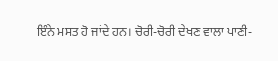ਇੰਨੇ ਮਸਤ ਹੋ ਜਾਂਦੇ ਹਨ। ਚੋਰੀ-ਚੋਰੀ ਦੇਖਣ ਵਾਲਾ ਪਾਣੀ-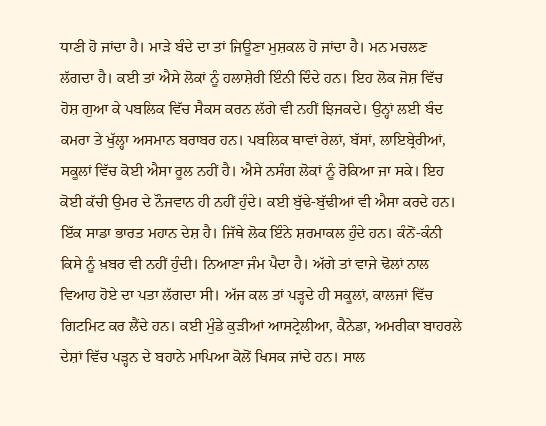ਧਾਣੀ ਹੋ ਜਾਂਦਾ ਹੈ। ਮਾੜੇ ਬੰਦੇ ਦਾ ਤਾਂ ਜਿਊਣਾ ਮੁਸ਼ਕਲ ਹੋ ਜਾਂਦਾ ਹੈ। ਮਨ ਮਚਲਣ ਲੱਗਦਾ ਹੈ। ਕਈ ਤਾਂ ਐਸੇ ਲੋਕਾਂ ਨੂੰ ਹਲਾਸ਼ੇਰੀ ਇੰਨੀ ਦਿੰਦੇ ਹਨ। ਇਹ ਲੋਕ ਜੋਸ਼ ਵਿੱਚ ਹੋਸ਼ ਗੁਆ ਕੇ ਪਬਲਿਕ ਵਿੱਚ ਸੈਕਸ ਕਰਨ ਲੱਗੇ ਵੀ ਨਹੀਂ ਝਿਜਕਦੇ। ਉਨ੍ਹਾਂ ਲਈ ਬੰਦ ਕਮਰਾ ਤੇ ਖੁੱਲ੍ਹਾ ਅਸਮਾਨ ਬਰਾਬਰ ਹਨ। ਪਬਲਿਕ ਥਾਵਾਂ ਰੇਲਾਂ, ਬੱਸਾਂ, ਲਾਇਬ੍ਰੇਰੀਆਂ, ਸਕੂਲਾਂ ਵਿੱਚ ਕੋਈ ਐਸਾ ਰੂਲ ਨਹੀਂ ਹੈ। ਐਸੇ ਨਸੰਗ ਲੋਕਾਂ ਨੂੰ ਰੋਕਿਆ ਜਾ ਸਕੇ। ਇਹ ਕੋਈ ਕੱਚੀ ਉਮਰ ਦੇ ਨੌਜਵਾਨ ਹੀ ਨਹੀਂ ਹੁੰਦੇ। ਕਈ ਬੁੱਢੇ-ਬੁੱਢੀਆਂ ਵੀ ਐਸਾ ਕਰਦੇ ਹਨ। ਇੱਕ ਸਾਡਾ ਭਾਰਤ ਮਹਾਨ ਦੇਸ਼ ਹੈ। ਜਿੱਥੇ ਲੋਕ ਇੰਨੇ ਸ਼ਰਮਾਕਲ ਹੁੰਦੇ ਹਨ। ਕੰਨੋਂ-ਕੰਨੀ ਕਿਸੇ ਨੂੰ ਖ਼ਬਰ ਵੀ ਨਹੀਂ ਹੁੰਦੀ। ਨਿਆਣਾ ਜੰਮ ਪੈਦਾ ਹੈ। ਅੱਗੇ ਤਾਂ ਵਾਜੇ ਢੋਲਾਂ ਨਾਲ ਵਿਆਹ ਹੋਏ ਦਾ ਪਤਾ ਲੱਗਦਾ ਸੀ। ਅੱਜ ਕਲ ਤਾਂ ਪੜ੍ਹਦੇ ਹੀ ਸਕੂਲਾਂ, ਕਾਲਜਾਂ ਵਿੱਚ ਗਿਟਮਿਟ ਕਰ ਲੈਂਦੇ ਹਨ। ਕਈ ਮੁੰਡੇ ਕੁੜੀਆਂ ਆਸਟ੍ਰੇਲੀਆ, ਕੈਨੇਡਾ, ਅਮਰੀਕਾ ਬਾਹਰਲੇ ਦੇਸ਼ਾਂ ਵਿੱਚ ਪੜ੍ਹਨ ਦੇ ਬਹਾਨੇ ਮਾਪਿਆ ਕੋਲੋਂ ਖਿਸਕ ਜਾਂਦੇ ਹਨ। ਸਾਲ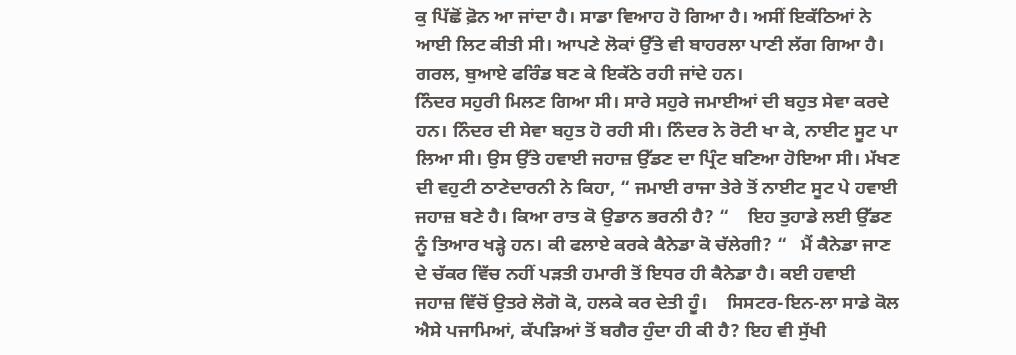ਕੁ ਪਿੱਛੋਂ ਫ਼ੋਨ ਆ ਜਾਂਦਾ ਹੈ। ਸਾਡਾ ਵਿਆਹ ਹੋ ਗਿਆ ਹੈ। ਅਸੀਂ ਇਕੱਠਿਆਂ ਨੇ ਆਈ ਲਿਟ ਕੀਤੀ ਸੀ। ਆਪਣੇ ਲੋਕਾਂ ਉੱਤੇ ਵੀ ਬਾਹਰਲਾ ਪਾਣੀ ਲੱਗ ਗਿਆ ਹੈ। ਗਰਲ, ਬੁਆਏ ਫਰਿੰਡ ਬਣ ਕੇ ਇਕੱਠੇ ਰਹੀ ਜਾਂਦੇ ਹਨ।
ਨਿੰਦਰ ਸਹੁਰੀ ਮਿਲਣ ਗਿਆ ਸੀ। ਸਾਰੇ ਸਹੁਰੇ ਜਮਾਈਆਂ ਦੀ ਬਹੁਤ ਸੇਵਾ ਕਰਦੇ ਹਨ। ਨਿੰਦਰ ਦੀ ਸੇਵਾ ਬਹੁਤ ਹੋ ਰਹੀ ਸੀ। ਨਿੰਦਰ ਨੇ ਰੋਟੀ ਖਾ ਕੇ, ਨਾਈਟ ਸੂਟ ਪਾ ਲਿਆ ਸੀ। ਉਸ ਉੱਤੇ ਹਵਾਈ ਜਹਾਜ਼ ਉੱਡਣ ਦਾ ਪ੍ਰਿੰਟ ਬਣਿਆ ਹੋਇਆ ਸੀ। ਮੱਖਣ ਦੀ ਵਹੁਟੀ ਠਾਣੇਦਾਰਨੀ ਨੇ ਕਿਹਾ, “ ਜਮਾਈ ਰਾਜਾ ਤੇਰੇ ਤੋਂ ਨਾਈਟ ਸੂਟ ਪੇ ਹਵਾਈ ਜਹਾਜ਼ ਬਣੇ ਹੈ। ਕਿਆ ਰਾਤ ਕੋ ਉਡਾਨ ਭਰਨੀ ਹੈ? “    ਇਹ ਤੁਹਾਡੇ ਲਈ ਉੱਡਣ ਨੂੰ ਤਿਆਰ ਖੜ੍ਹੇ ਹਨ। ਕੀ ਫਲਾਏ ਕਰਕੇ ਕੈਨੇਡਾ ਕੋ ਚੱਲੇਗੀ? “   ਮੈਂ ਕੈਨੇਡਾ ਜਾਣ ਦੇ ਚੱਕਰ ਵਿੱਚ ਨਹੀਂ ਪੜਤੀ ਹਮਾਰੀ ਤੋਂ ਇਧਰ ਹੀ ਕੈਨੇਡਾ ਹੈ। ਕਈ ਹਵਾਈ ਜਹਾਜ਼ ਵਿੱਚੋਂ ਉਤਰੇ ਲੋਗੋ ਕੋ, ਹਲਕੇ ਕਰ ਦੇਤੀ ਹੂੰ।    ਸਿਸਟਰ-ਇਨ-ਲਾ ਸਾਡੇ ਕੋਲ ਐਸੇ ਪਜਾਮਿਆਂ, ਕੱਪੜਿਆਂ ਤੋਂ ਬਗੈਰ ਹੁੰਦਾ ਹੀ ਕੀ ਹੈ? ਇਹ ਵੀ ਸੁੱਖੀ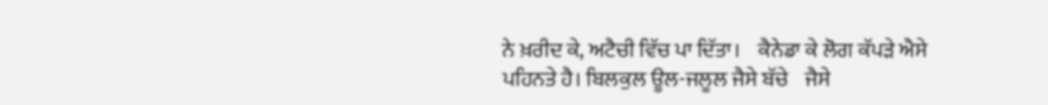ਨੇ ਖ਼ਰੀਦ ਕੇ, ਅਟੈਚੀ ਵਿੱਚ ਪਾ ਦਿੱਤਾ।    ਕੈਨੇਡਾ ਕੇ ਲੋਗ ਕੱਪੜੇ ਐਸੇ ਪਹਿਨਤੇ ਹੈ। ਬਿਲਕੁਲ ਊਲ-ਜਲੂਲ ਜੈਸੇ ਬੱਚੇ    ਜੈਸੇ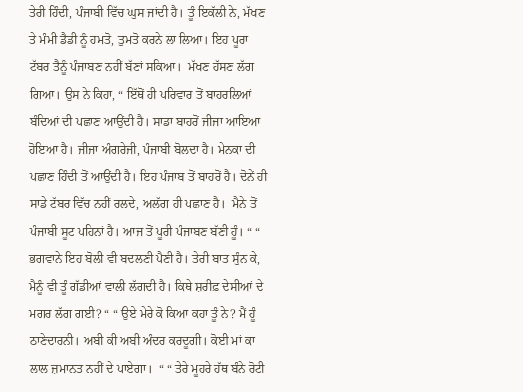ਤੇਰੀ ਹਿੰਦੀ, ਪੰਜਾਬੀ ਵਿੱਚ ਘੁਸ ਜਾਂਦੀ ਹੈ। ਤੂੰ ਇਕੱਲੀ ਨੇ, ਮੱਖਣ ਤੇ ਮੰਮੀ ਡੈਡੀ ਨੂੰ ਹਮਤੋ, ਤੁਮਤੋ ਕਰਨੇ ਲਾ ਲਿਆ। ਇਹ ਪੂਰਾ ਟੱਬਰ ਤੈਨੂੰ ਪੰਜਾਬਣ ਨਹੀਂ ਬੱਣਾਂ ਸਕਿਆ।  ਮੱਖਣ ਹੱਸਣ ਲੱਗ ਗਿਆ। ਉਸ ਨੇ ਕਿਹਾ, “ ਇੱਥੋਂ ਹੀ ਪਰਿਵਾਰ ਤੋਂ ਬਾਹਰਲਿਆਂ ਬੰਦਿਆਂ ਦੀ ਪਛਾਣ ਆਉਂਦੀ ਹੈ। ਸਾਡਾ ਬਾਹਰੋਂ ਜੀਜਾ ਆਇਆ ਹੋਇਆ ਹੈ। ਜੀਜਾ ਅੰਗਰੇਜੀ, ਪੰਜਾਬੀ ਬੋਲਦਾ ਹੈ। ਮੇਨਕਾ ਦੀ ਪਛਾਣ ਹਿੰਦੀ ਤੋਂ ਆਉਂਦੀ ਹੈ। ਇਹ ਪੰਜਾਬ ਤੋਂ ਬਾਹਰੋਂ ਹੈ। ਦੋਨੇਂ ਹੀ ਸਾਡੇ ਟੱਬਰ ਵਿੱਚ ਨਹੀਂ ਰਲਦੇ, ਅਲੱਗ ਹੀ ਪਛਾਣ ਹੈ।  ਮੈਨੇ ਤੋਂ ਪੰਜਾਬੀ ਸੂਟ ਪਹਿਨਾਂ ਹੈ। ਆਜ ਤੋਂ ਪੂਰੀ ਪੰਜਾਬਣ ਬੱਣੀ ਹੂੰ। “ “ ਭਗਵਾਨੇ ਇਹ ਬੋਲੀ ਵੀ ਬਦਲਣੀ ਪੈਣੀ ਹੈ। ਤੇਰੀ ਬਾਤ ਸੁੰਨ ਕੇ, ਮੈਨੂੰ ਵੀ ਤੂੰ ਗੱਡੀਆਂ ਵਾਲੀ ਲੱਗਦੀ ਹੈ। ਕਿਥੇ ਸ਼ਰੀਫ਼ ਦੇਸੀਆਂ ਦੇ ਮਗਰ ਲੱਗ ਗਈ? “ “ ਉਏ ਮੇਰੇ ਕੋ ਕਿਆ ਕਹਾ ਤੂੰ ਨੇ? ਮੈਂ ਹੂੰ ਠਾਣੇਦਾਰਨੀ। ਅਬੀ ਕੀ ਅਬੀ ਅੰਦਰ ਕਰਦੂਗੀ। ਕੋਈ ਮਾਂ ਕਾ ਲਾਲ ਜ਼ਮਾਨਤ ਨਹੀਂ ਦੇ ਪਾਏਗਾ।  “ “ ਤੇਰੇ ਮੂਹਰੇ ਹੱਥ ਬੰਨੇ ਰੋਟੀ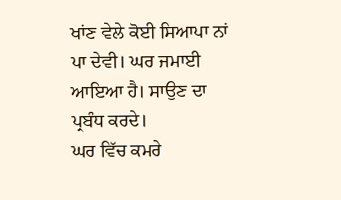ਖਾਂਣ ਵੇਲੇ ਕੋਈ ਸਿਆਪਾ ਨਾਂ ਪਾ ਦੇਵੀ। ਘਰ ਜਮਾਈ ਆਇਆ ਹੈ। ਸਾਉਣ ਦਾ ਪ੍ਰਬੰਧ ਕਰਦੇ।
ਘਰ ਵਿੱਚ ਕਮਰੇ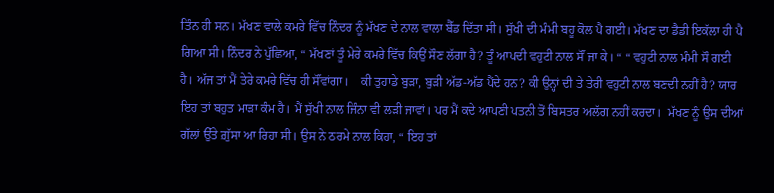ਤਿੰਨ ਹੀ ਸਨ। ਮੱਖਣ ਵਾਲੇ ਕਮਰੇ ਵਿੱਚ ਨਿੰਦਰ ਨੂੰ ਮੱਖਣ ਦੇ ਨਾਲ ਵਾਲਾ ਬੈੱਡ ਦਿੱਤਾ ਸੀ। ਸੁੱਖੀ ਦੀ ਮੰਮੀ ਬਹੂ ਕੋਲ ਪੈ ਗਈ। ਮੱਖਣ ਦਾ ਡੈਡੀ ਇਕੱਲਾ ਹੀ ਪੈ ਗਿਆ ਸੀ। ਨਿੰਦਰ ਨੇ ਪੁੱਛਿਆ, “ ਮੱਖਣਾਂ ਤੂੰ ਮੇਰੇ ਕਮਰੇ ਵਿੱਚ ਕਿਉਂ ਸੌਣ ਲੱਗਾ ਹੈ? ਤੂੰ ਆਪਦੀ ਵਹੁਟੀ ਨਾਲ ਸੌਂ ਜਾ ਕੇ। “ “ ਵਹੁਟੀ ਨਾਲ ਮੰਮੀ ਸੌ ਗਈ ਹੈ। ਅੱਜ ਤਾਂ ਮੈਂ ਤੇਰੇ ਕਮਰੇ ਵਿੱਚ ਹੀ ਸੌਂਵਾਂਗਾ।    ਕੀ ਤੁਹਾਡੇ ਬੁੜਾ, ਬੁੜੀ ਅੱਡ-ਅੱਡ ਪੈਂਦੇ ਹਨ? ਕੀ ਉਨ੍ਹਾਂ ਦੀ ਤੇ ਤੇਰੀ ਵਹੁਟੀ ਨਾਲ ਬਣਦੀ ਨਹੀਂ ਹੈ? ਯਾਰ ਇਹ ਤਾਂ ਬਹੁਤ ਮਾੜਾ ਕੰਮ ਹੈ। ਮੈਂ ਸੁੱਖੀ ਨਾਲ ਜਿੰਨਾ ਵੀ ਲੜੀ ਜਾਵਾਂ। ਪਰ ਮੈਂ ਕਦੇ ਆਪਣੀ ਪਤਨੀ ਤੋਂ ਬਿਸਤਰ ਅਲੱਗ ਨਹੀਂ ਕਰਦਾ।  ਮੱਖਣ ਨੂੰ ਉਸ ਦੀਆਂ ਗੱਲਾਂ ਉੱਤੇ ਗ਼ੁੱਸਾ ਆ ਰਿਹਾ ਸੀ। ਉਸ ਨੇ ਠਰਮੇ ਨਾਲ ਕਿਹਾ, “ ਇਹ ਤਾਂ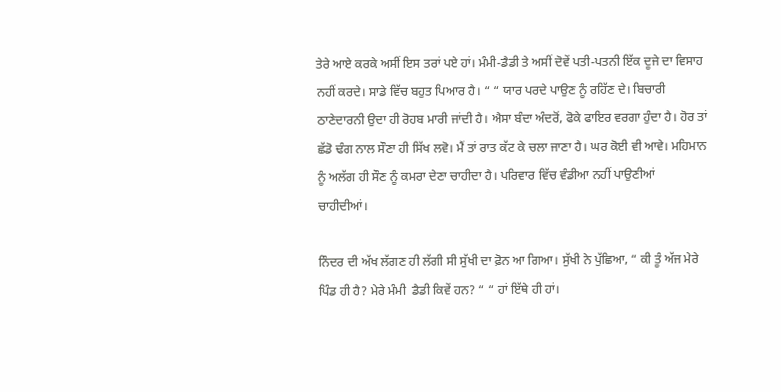ਤੇਰੇ ਆਏ ਕਰਕੇ ਅਸੀਂ ਇਸ ਤਰਾਂ ਪਏ ਹਾਂ। ਮੰਮੀ-ਡੈਡੀ ਤੇ ਅਸੀਂ ਦੋਵੇਂ ਪਤੀ-ਪਤਨੀ ਇੱਕ ਦੂਜੇ ਦਾ ਵਿਸਾਹ ਨਹੀਂ ਕਰਦੇ। ਸਾਡੇ ਵਿੱਚ ਬਹੁਤ ਪਿਆਰ ਹੈ। “ “ ਯਾਰ ਪਰਦੇ ਪਾਉਣ ਨੂੰ ਰਹਿੱਣ ਦੇ। ਬਿਚਾਰੀ ਠਾਣੇਦਾਰਨੀ ਉਦਾ ਹੀ ਰੋਹਬ ਮਾਰੀ ਜਾਂਦੀ ਹੈ। ਐਸਾ ਬੰਦਾ ਅੰਦਰੋਂ, ਫੋਕੇ ਫਾਇਰ ਵਰਗਾ ਹੁੰਦਾ ਹੈ। ਹੋਰ ਤਾਂ ਛੱਡੋ ਢੰਗ ਨਾਲ ਸੌਣਾ ਹੀ ਸਿੱਖ ਲਵੋ। ਮੈਂ ਤਾਂ ਰਾਤ ਕੱਟ ਕੇ ਚਲਾ ਜਾਣਾ ਹੈ। ਘਰ ਕੋਈ ਵੀ ਆਵੇ। ਮਹਿਮਾਨ ਨੂੰ ਅਲੱਗ ਹੀ ਸੌਣ ਨੂੰ ਕਮਰਾ ਦੇਣਾ ਚਾਹੀਦਾ ਹੈ। ਪਰਿਵਾਰ ਵਿੱਚ ਵੰਡੀਆ ਨਹੀਂ ਪਾਉਣੀਆਂ ਚਾਹੀਦੀਆਂ।

ਨਿੰਦਰ ਦੀ ਅੱਖ ਲੱਗਣ ਹੀ ਲੱਗੀ ਸੀ ਸੁੱਖੀ ਦਾ ਫ਼ੋਨ ਆ ਗਿਆ। ਸੁੱਖੀ ਨੇ ਪੁੱਛਿਆ, “ ਕੀ ਤੂੰ ਅੱਜ ਮੇਰੇ ਪਿੰਡ ਹੀ ਹੈ? ਮੇਰੇ ਮੰਮੀ  ਡੈਡੀ ਕਿਵੇਂ ਹਨ? “ “ ਹਾਂ ਇੱਥੇ ਹੀ ਹਾਂ।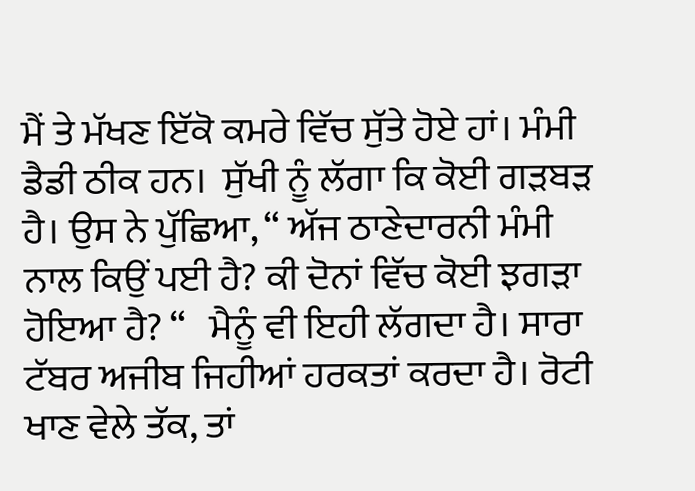ਮੈਂ ਤੇ ਮੱਖਣ ਇੱਕੋ ਕਮਰੇ ਵਿੱਚ ਸੁੱਤੇ ਹੋਏ ਹਾਂ। ਮੰਮੀ ਡੈਡੀ ਠੀਕ ਹਨ।  ਸੁੱਖੀ ਨੂੰ ਲੱਗਾ ਕਿ ਕੋਈ ਗੜਬੜ ਹੈ। ਉਸ ਨੇ ਪੁੱਛਿਆ, “ ਅੱਜ ਠਾਣੇਦਾਰਨੀ ਮੰਮੀ ਨਾਲ ਕਿਉਂ ਪਈ ਹੈ? ਕੀ ਦੋਨਾਂ ਵਿੱਚ ਕੋਈ ਝਗੜਾ ਹੋਇਆ ਹੈ? “   ਮੈਨੂੰ ਵੀ ਇਹੀ ਲੱਗਦਾ ਹੈ। ਸਾਰਾ ਟੱਬਰ ਅਜੀਬ ਜਿਹੀਆਂ ਹਰਕਤਾਂ ਕਰਦਾ ਹੈ। ਰੋਟੀ ਖਾਣ ਵੇਲੇ ਤੱਕ, ਤਾਂ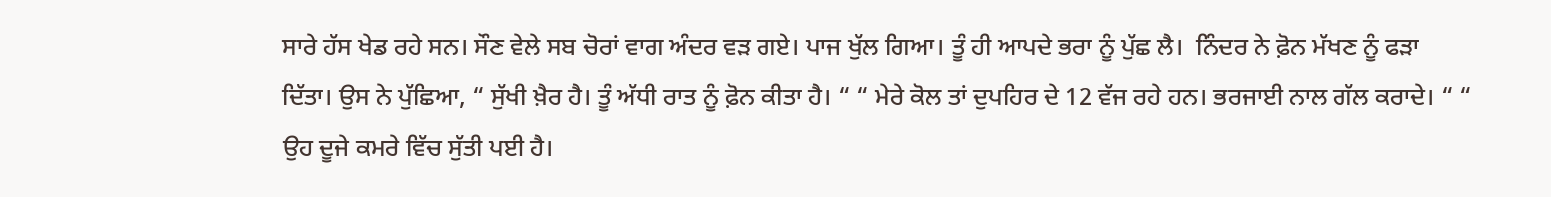ਸਾਰੇ ਹੱਸ ਖੇਡ ਰਹੇ ਸਨ। ਸੌਣ ਵੇਲੇ ਸਬ ਚੋਰਾਂ ਵਾਗ ਅੰਦਰ ਵੜ ਗਏ। ਪਾਜ ਖੁੱਲ ਗਿਆ। ਤੂੰ ਹੀ ਆਪਦੇ ਭਰਾ ਨੂੰ ਪੁੱਛ ਲੈ।  ਨਿੰਦਰ ਨੇ ਫ਼ੋਨ ਮੱਖਣ ਨੂੰ ਫੜਾ ਦਿੱਤਾ। ਉਸ ਨੇ ਪੁੱਛਿਆ, “ ਸੁੱਖੀ ਖ਼ੈਰ ਹੈ। ਤੂੰ ਅੱਧੀ ਰਾਤ ਨੂੰ ਫ਼ੋਨ ਕੀਤਾ ਹੈ। “ “ ਮੇਰੇ ਕੋਲ ਤਾਂ ਦੁਪਹਿਰ ਦੇ 12 ਵੱਜ ਰਹੇ ਹਨ। ਭਰਜਾਈ ਨਾਲ ਗੱਲ ਕਰਾਦੇ। “ “ ਉਹ ਦੂਜੇ ਕਮਰੇ ਵਿੱਚ ਸੁੱਤੀ ਪਈ ਹੈ।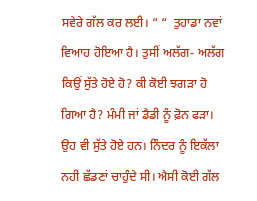ਸਵੇਰੇ ਗੱਲ ਕਰ ਲਈ। “ “  ਤੁਹਾਡਾ ਨਵਾਂ ਵਿਆਹ ਹੋਇਆ ਹੈ। ਤੁਸੀਂ ਅਲੱਗ- ਅਲੱਗ ਕਿਉਂ ਸੁੱਤੇ ਹੋਏ ਹੋ? ਕੀ ਕੋਈ ਝਗੜਾ ਹੋ ਗਿਆ ਹੈ? ਮੰਮੀ ਜਾਂ ਡੈਡੀ ਨੂੰ ਫ਼ੋਨ ਫੜਾ।    ਉਹ ਵੀ ਸੁੱਤੇ ਹੋਏ ਹਨ। ਨਿੰਦਰ ਨੂੰ ਇਕੱਲਾ ਨਹੀ ਛੱਡਣਾਂ ਚਾਹੁੰਦੇ ਸੀ। ਐਸੀ ਕੋਈ ਗੱਲ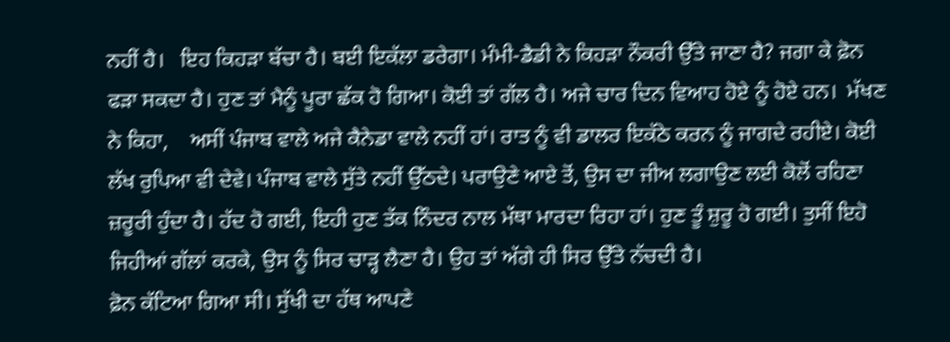ਨਹੀਂ ਹੈ।   ਇਹ ਕਿਹੜਾ ਬੱਚਾ ਹੈ। ਬਈ ਇਕੱਲਾ ਡਰੇਗਾ। ਮੰਮੀ-ਡੈਡੀ ਨੇ ਕਿਹੜਾ ਨੌਕਰੀ ਉੱਤੇ ਜਾਣਾ ਹੈ? ਜਗਾ ਕੇ ਫ਼ੋਨ ਫੜਾ ਸਕਦਾ ਹੈ। ਹੁਣ ਤਾਂ ਮੈਨੂੰ ਪੂਰਾ ਛੱਕ ਹੋ ਗਿਆ। ਕੋਈ ਤਾਂ ਗੱਲ ਹੈ। ਅਜੇ ਚਾਰ ਦਿਨ ਵਿਆਹ ਹੋਏ ਨੂੰ ਹੋਏ ਹਨ।  ਮੱਖਣ ਨੇ ਕਿਹਾ,    ਅਸੀਂ ਪੰਜਾਬ ਵਾਲੇ ਅਜੇ ਕੈਨੇਡਾ ਵਾਲੇ ਨਹੀਂ ਹਾਂ। ਰਾਤ ਨੂੰ ਵੀ ਡਾਲਰ ਇਕੱਠੇ ਕਰਨ ਨੂੰ ਜਾਗਦੇ ਰਹੀਏ। ਕੋਈ ਲੱਖ ਰੁਪਿਆ ਵੀ ਦੇਵੇ। ਪੰਜਾਬ ਵਾਲੇ ਸੁੱਤੇ ਨਹੀਂ ਉੱਠਦੇ। ਪਰਾਉਣੇ ਆਏ ਤੋਂ, ਉਸ ਦਾ ਜੀਅ ਲਗਾਉਣ ਲਈ ਕੋਲੋਂ ਰਹਿਣਾ ਜ਼ਰੂਰੀ ਹੁੰਦਾ ਹੈ। ਹੱਦ ਹੋ ਗਈ, ਇਹੀ ਹੁਣ ਤੱਕ ਨਿੰਦਰ ਨਾਲ ਮੱਥਾ ਮਾਰਦਾ ਰਿਹਾ ਹਾਂ। ਹੁਣ ਤੂੰ ਸ਼ੁਰੂ ਹੋ ਗਈ। ਤੁਸੀਂ ਇਹੋ ਜਿਹੀਆਂ ਗੱਲਾਂ ਕਰਕੇ, ਉਸ ਨੂੰ ਸਿਰ ਚਾੜ੍ਹ ਲੈਣਾ ਹੈ। ਉਹ ਤਾਂ ਅੱਗੇ ਹੀ ਸਿਰ ਉੱਤੇ ਨੱਚਦੀ ਹੈ।
ਫ਼ੋਨ ਕੱਟਿਆ ਗਿਆ ਸੀ। ਸੁੱਖੀ ਦਾ ਹੱਥ ਆਪਣੇ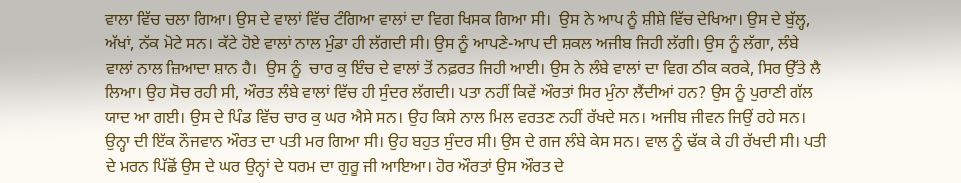ਵਾਲਾ ਵਿੱਚ ਚਲਾ ਗਿਆ। ਉਸ ਦੇ ਵਾਲਾਂ ਵਿੱਚ ਟੰਗਿਆ ਵਾਲਾਂ ਦਾ ਵਿਗ ਖਿਸਕ ਗਿਆ ਸੀ।  ਉਸ ਨੇ ਆਪ ਨੂੰ ਸ਼ੀਸ਼ੇ ਵਿੱਚ ਦੇਖਿਆ। ਉਸ ਦੇ ਬੁੱਲ੍ਹ, ਅੱਖਾਂ, ਨੱਕ ਮੋਟੇ ਸਨ। ਕੱਟੇ ਹੋਏ ਵਾਲਾਂ ਨਾਲ ਮੁੰਡਾ ਹੀ ਲੱਗਦੀ ਸੀ। ਉਸ ਨੂੰ ਆਪਣੇ-ਆਪ ਦੀ ਸ਼ਕਲ ਅਜੀਬ ਜਿਹੀ ਲੱਗੀ। ਉਸ ਨੂੰ ਲੱਗਾ, ਲੰਬੇ ਵਾਲਾਂ ਨਾਲ ਜ਼ਿਆਦਾ ਸ਼ਾਨ ਹੈ।  ਉਸ ਨੂੰ  ਚਾਰ ਕੁ ਇੰਚ ਦੇ ਵਾਲਾਂ ਤੋਂ ਨਫ਼ਰਤ ਜਿਹੀ ਆਈ। ਉਸ ਨੇ ਲੰਬੇ ਵਾਲਾਂ ਦਾ ਵਿਗ ਠੀਕ ਕਰਕੇ, ਸਿਰ ਉੱਤੇ ਲੈ ਲਿਆ। ਉਹ ਸੋਚ ਰਹੀ ਸੀ, ਔਰਤ ਲੰਬੇ ਵਾਲਾਂ ਵਿੱਚ ਹੀ ਸੁੰਦਰ ਲੱਗਦੀ। ਪਤਾ ਨਹੀਂ ਕਿਵੇਂ ਔਰਤਾਂ ਸਿਰ ਮੁੰਨਾ ਲੈਂਦੀਆਂ ਹਨ? ਉਸ ਨੂੰ ਪੁਰਾਣੀ ਗੱਲ ਯਾਦ ਆ ਗਈ। ਉਸ ਦੇ ਪਿੰਡ ਵਿੱਚ ਚਾਰ ਕੁ ਘਰ ਐਸੇ ਸਨ। ਉਹ ਕਿਸੇ ਨਾਲ ਮਿਲ ਵਰਤਣ ਨਹੀਂ ਰੱਖਦੇ ਸਨ। ਅਜੀਬ ਜੀਵਨ ਜਿਉਂ ਰਹੇ ਸਨ। ਉਨ੍ਹਾ ਦੀ ਇੱਕ ਨੌਜਵਾਨ ਔਰਤ ਦਾ ਪਤੀ ਮਰ ਗਿਆ ਸੀ। ਉਹ ਬਹੁਤ ਸੁੰਦਰ ਸੀ। ਉਸ ਦੇ ਗਜ ਲੰਬੇ ਕੇਸ ਸਨ। ਵਾਲ ਨੂੰ ਢੱਕ ਕੇ ਹੀ ਰੱਖਦੀ ਸੀ। ਪਤੀ ਦੇ ਮਰਨ ਪਿੱਛੋਂ ਉਸ ਦੇ ਘਰ ਉਨ੍ਹਾਂ ਦੇ ਧਰਮ ਦਾ ਗੁਰੂ ਜੀ ਆਇਆ। ਹੋਰ ਔਰਤਾਂ ਉਸ ਔਰਤ ਦੇ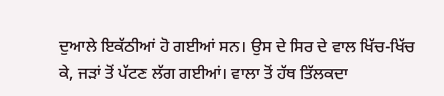ਦੁਆਲੇ ਇਕੱਠੀਆਂ ਹੋ ਗਈਆਂ ਸਨ। ਉਸ ਦੇ ਸਿਰ ਦੇ ਵਾਲ ਖਿੱਚ-ਖਿੱਚ ਕੇ, ਜੜਾਂ ਤੋਂ ਪੱਟਣ ਲੱਗ ਗਈਆਂ। ਵਾਲਾ ਤੋਂ ਹੱਥ ਤਿੱਲਕਦਾ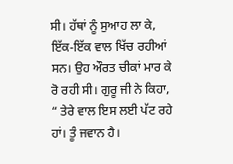ਸੀ। ਹੱਥਾਂ ਨੂੰ ਸੁਆਹ ਲਾ ਕੇ, ਇੱਕ-ਇੱਕ ਵਾਲ ਖਿੱਚ ਰਹੀਆਂ ਸਨ। ਉਹ ਔਰਤ ਚੀਕਾਂ ਮਾਰ ਕੇ ਰੋ ਰਹੀ ਸੀ। ਗੁਰੂ ਜੀ ਨੇ ਕਿਹਾ, “ ਤੇਰੇ ਵਾਲ ਇਸ ਲਈ ਪੱਟ ਰਹੇ ਹਾਂ। ਤੂੰ ਜਵਾਨ ਹੈ।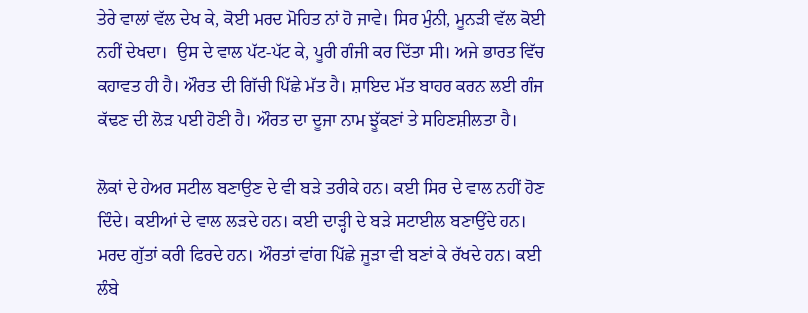ਤੇਰੇ ਵਾਲਾਂ ਵੱਲ ਦੇਖ ਕੇ, ਕੋਈ ਮਰਦ ਮੋਹਿਤ ਨਾਂ ਹੋ ਜਾਵੇ। ਸਿਰ ਮੁੰਨੀ, ਮੂਨੜੀ ਵੱਲ ਕੋਈ ਨਹੀਂ ਦੇਖਦਾ।  ਉਸ ਦੇ ਵਾਲ ਪੱਟ-ਪੱਟ ਕੇ, ਪੂਰੀ ਗੰਜੀ ਕਰ ਦਿੱਤਾ ਸੀ। ਅਜੇ ਭਾਰਤ ਵਿੱਚ ਕਹਾਵਤ ਹੀ ਹੈ। ਔਰਤ ਦੀ ਗਿੱਚੀ ਪਿੱਛੇ ਮੱਤ ਹੈ। ਸ਼ਾਇਦ ਮੱਤ ਬਾਹਰ ਕਰਨ ਲਈ ਗੰਜ ਕੱਢਣ ਦੀ ਲੋੜ ਪਈ ਹੋਣੀ ਹੈ। ਔਰਤ ਦਾ ਦੂਜਾ ਨਾਮ ਝੂੱਕਣਾਂ ਤੇ ਸਹਿਣਸ਼ੀਲਤਾ ਹੈ।

ਲੋਕਾਂ ਦੇ ਹੇਅਰ ਸਟੀਲ ਬਣਾਉਣ ਦੇ ਵੀ ਬੜੇ ਤਰੀਕੇ ਹਨ। ਕਈ ਸਿਰ ਦੇ ਵਾਲ ਨਹੀਂ ਹੋਣ ਦਿੰਦੇ। ਕਈਆਂ ਦੇ ਵਾਲ ਲੜਦੇ ਹਨ। ਕਈ ਦਾੜ੍ਹੀ ਦੇ ਬੜੇ ਸਟਾਈਲ ਬਣਾਉਂਦੇ ਹਨ। ਮਰਦ ਗੁੱਤਾਂ ਕਰੀ ਫਿਰਦੇ ਹਨ। ਔਰਤਾਂ ਵਾਂਗ ਪਿੱਛੇ ਜੂੜਾ ਵੀ ਬਣਾਂ ਕੇ ਰੱਖਦੇ ਹਨ। ਕਈ ਲੰਬੇ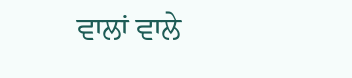ਵਾਲਾਂ ਵਾਲੇ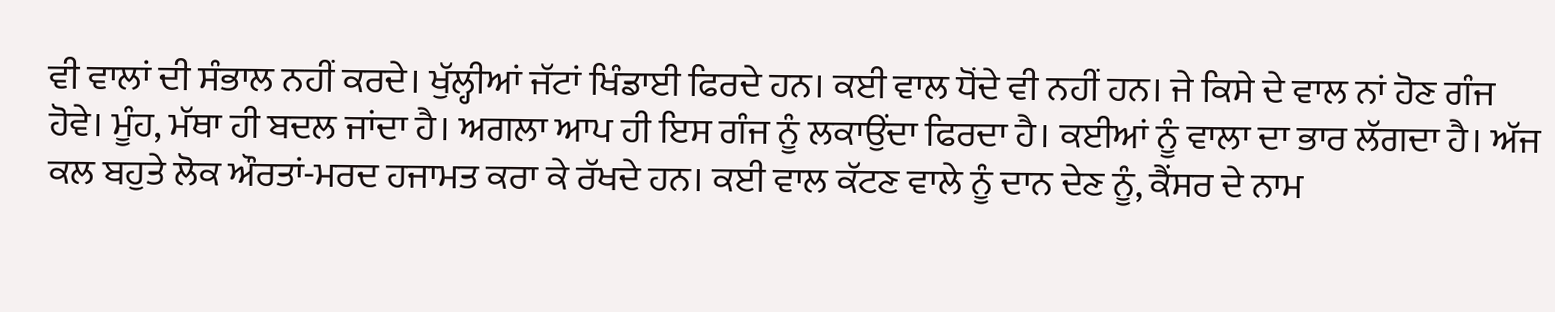ਵੀ ਵਾਲਾਂ ਦੀ ਸੰਭਾਲ ਨਹੀਂ ਕਰਦੇ। ਖੁੱਲ੍ਹੀਆਂ ਜੱਟਾਂ ਖਿੰਡਾਈ ਫਿਰਦੇ ਹਨ। ਕਈ ਵਾਲ ਧੋਂਦੇ ਵੀ ਨਹੀਂ ਹਨ। ਜੇ ਕਿਸੇ ਦੇ ਵਾਲ ਨਾਂ ਹੋਣ ਗੰਜ ਹੋਵੇ। ਮੂੰਹ, ਮੱਥਾ ਹੀ ਬਦਲ ਜਾਂਦਾ ਹੈ। ਅਗਲਾ ਆਪ ਹੀ ਇਸ ਗੰਜ ਨੂੰ ਲਕਾਉਂਦਾ ਫਿਰਦਾ ਹੈ। ਕਈਆਂ ਨੂੰ ਵਾਲਾ ਦਾ ਭਾਰ ਲੱਗਦਾ ਹੈ। ਅੱਜ ਕਲ ਬਹੁਤੇ ਲੋਕ ਔਰਤਾਂ-ਮਰਦ ਹਜਾਮਤ ਕਰਾ ਕੇ ਰੱਖਦੇ ਹਨ। ਕਈ ਵਾਲ ਕੱਟਣ ਵਾਲੇ ਨੂੰ ਦਾਨ ਦੇਣ ਨੂੰ, ਕੈਂਸਰ ਦੇ ਨਾਮ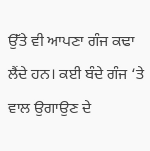ਉੱਤੇ ਵੀ ਆਪਣਾ ਗੰਜ ਕਢਾ ਲੈਂਦੇ ਹਨ। ਕਈ ਬੰਦੇ ਗੰਜ ‘ਤੇ ਵਾਲ ਉਗਾਉਣ ਦੇ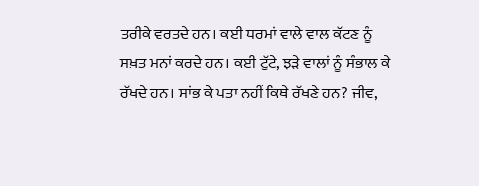ਤਰੀਕੇ ਵਰਤਦੇ ਹਨ। ਕਈ ਧਰਮਾਂ ਵਾਲੇ ਵਾਲ ਕੱਟਣ ਨੂੰ ਸਖ਼ਤ ਮਨਾਂ ਕਰਦੇ ਹਨ। ਕਈ ਟੁੱਟੇ, ਝੜੇ ਵਾਲਾਂ ਨੂੰ ਸੰਭਾਲ ਕੇ ਰੱਖਦੇ ਹਨ। ਸਾਂਭ ਕੇ ਪਤਾ ਨਹੀਂ ਕਿਥੇ ਰੱਖਣੇ ਹਨ? ਜੀਵ,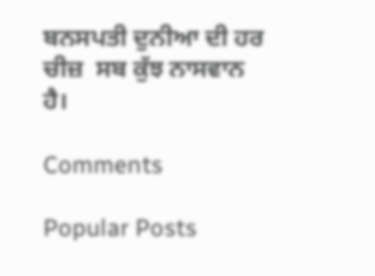ਬਨਸਪਤੀ ਦੁਨੀਆ ਦੀ ਹਰ ਚੀਜ਼  ਸਬ ਕੁੱਝ ਨਾਸਵਾਨ ਹੈ।

Comments

Popular Posts